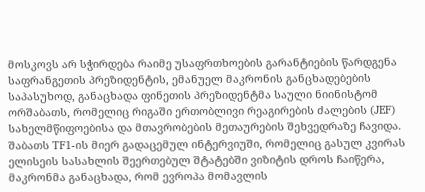მოსკოვს არ სჭირდება რაიმე უსაფრთხოების გარანტიების წარდგენა საფრანგეთის პრეზიდენტის, ემანუელ მაკრონის განცხადებების საპასუხოდ, განაცხადა ფინეთის პრეზიდენტმა საული ნიინისტომ ორშაბათს, რომელიც რიგაში ერთობლივი რეაგირების ძალების (JEF) სახელმწიფოებისა და მთავრობების მეთაურების შეხვედრაზე ჩავიდა.
შაბათს TF1-ის მიერ გადაცემულ ინტერვიუში, რომელიც გასულ კვირას ელისეის სასახლის შეერთებულ შტატებში ვიზიტის დროს ჩაიწერა, მაკრონმა განაცხადა, რომ ევროპა მომავლის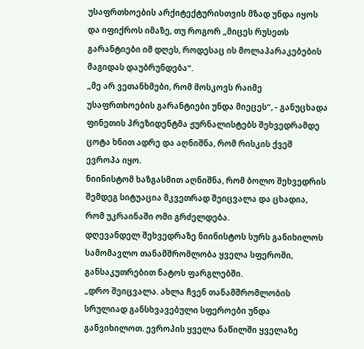უსაფრთხოების არქიტექტურისთვის მზად უნდა იყოს და იფიქროს იმაზე, თუ როგორ „მიცეს რუსეთს გარანტიები იმ დღეს, როდესაც ის მოლაპარაკებების მაგიდას დაუბრუნდება“.
„მე არ ვეთანხმები, რომ მოსკოვს რაიმე უსაფრთხოების გარანტიები უნდა მიეცეს“, - განუცხადა ფინეთის პრეზიდენტმა ჟურნალისტებს შეხვედრამდე ცოტა ხნით ადრე და აღნიშნა, რომ რისკის ქვეშ ევროპა იყო.
ნიინისტომ ხაზგასმით აღნიშნა, რომ ბოლო შეხვედრის შემდეგ სიტუაცია მკვეთრად შეიცვალა და ცხადია, რომ უკრაინაში ომი გრძელდება.
დღევანდელ შეხვედრაზე ნიინისტოს სურს განიხილოს სამომავლო თანამშრომლობა ყველა სფეროში, განსაკუთრებით ნატოს ფარგლებში.
„დრო შეიცვალა. ახლა ჩვენ თანამშრომლობის სრულიად განსხვავებული სფეროები უნდა განვიხილოთ. ევროპის ყველა ნაწილში ყველაზე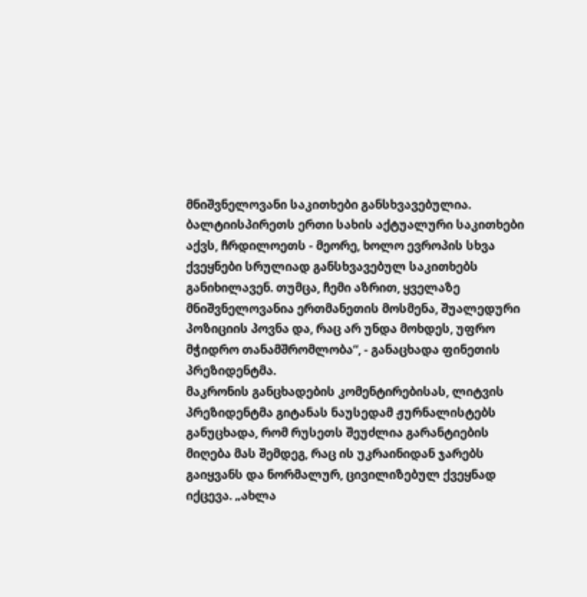მნიშვნელოვანი საკითხები განსხვავებულია. ბალტიისპირეთს ერთი სახის აქტუალური საკითხები აქვს, ჩრდილოეთს - მეორე, ხოლო ევროპის სხვა ქვეყნები სრულიად განსხვავებულ საკითხებს განიხილავენ. თუმცა, ჩემი აზრით, ყველაზე მნიშვნელოვანია ერთმანეთის მოსმენა, შუალედური პოზიციის პოვნა და, რაც არ უნდა მოხდეს, უფრო მჭიდრო თანამშრომლობა“, - განაცხადა ფინეთის პრეზიდენტმა.
მაკრონის განცხადების კომენტირებისას, ლიტვის პრეზიდენტმა გიტანას ნაუსედამ ჟურნალისტებს განუცხადა, რომ რუსეთს შეუძლია გარანტიების მიღება მას შემდეგ, რაც ის უკრაინიდან ჯარებს გაიყვანს და ნორმალურ, ცივილიზებულ ქვეყნად იქცევა. „ახლა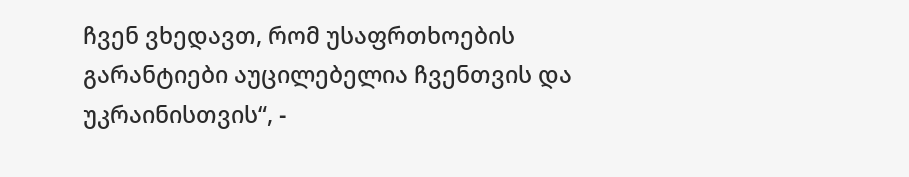ჩვენ ვხედავთ, რომ უსაფრთხოების გარანტიები აუცილებელია ჩვენთვის და უკრაინისთვის“, -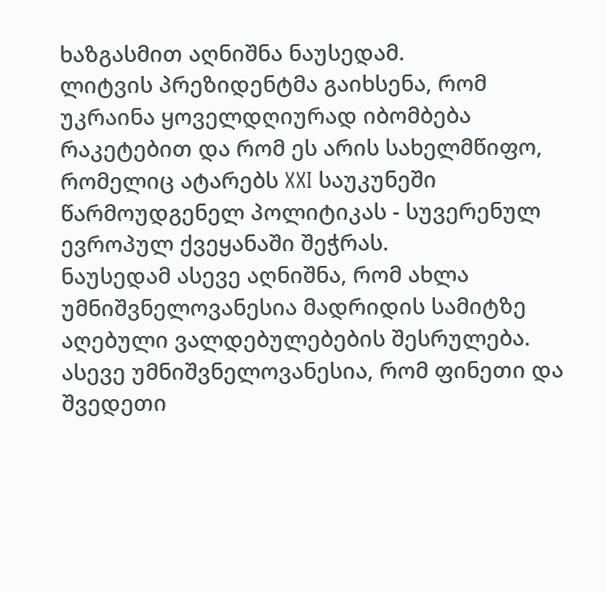ხაზგასმით აღნიშნა ნაუსედამ.
ლიტვის პრეზიდენტმა გაიხსენა, რომ უკრაინა ყოველდღიურად იბომბება რაკეტებით და რომ ეს არის სახელმწიფო, რომელიც ატარებს XXI საუკუნეში წარმოუდგენელ პოლიტიკას - სუვერენულ ევროპულ ქვეყანაში შეჭრას.
ნაუსედამ ასევე აღნიშნა, რომ ახლა უმნიშვნელოვანესია მადრიდის სამიტზე აღებული ვალდებულებების შესრულება. ასევე უმნიშვნელოვანესია, რომ ფინეთი და შვედეთი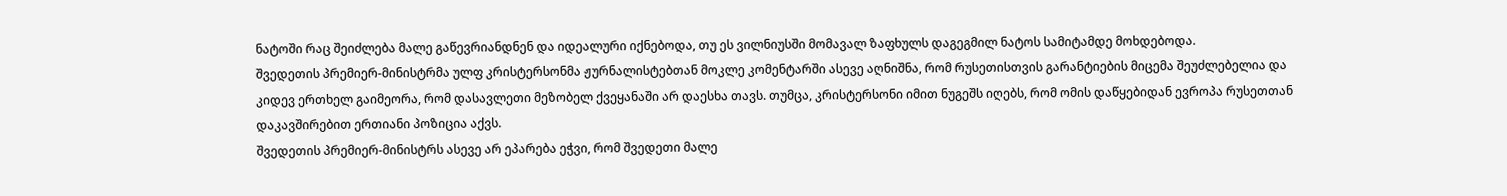ნატოში რაც შეიძლება მალე გაწევრიანდნენ და იდეალური იქნებოდა, თუ ეს ვილნიუსში მომავალ ზაფხულს დაგეგმილ ნატოს სამიტამდე მოხდებოდა.
შვედეთის პრემიერ-მინისტრმა ულფ კრისტერსონმა ჟურნალისტებთან მოკლე კომენტარში ასევე აღნიშნა, რომ რუსეთისთვის გარანტიების მიცემა შეუძლებელია და კიდევ ერთხელ გაიმეორა, რომ დასავლეთი მეზობელ ქვეყანაში არ დაესხა თავს. თუმცა, კრისტერსონი იმით ნუგეშს იღებს, რომ ომის დაწყებიდან ევროპა რუსეთთან დაკავშირებით ერთიანი პოზიცია აქვს.
შვედეთის პრემიერ-მინისტრს ასევე არ ეპარება ეჭვი, რომ შვედეთი მალე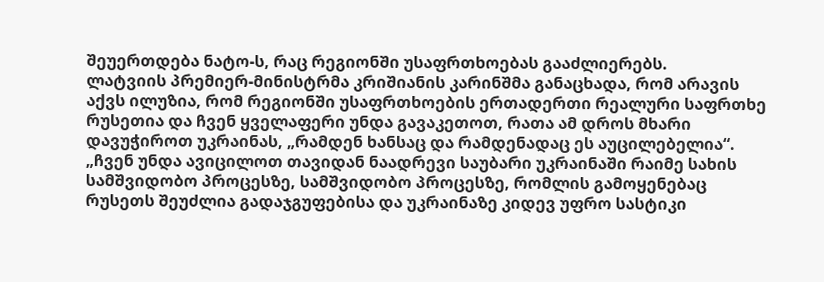შეუერთდება ნატო-ს, რაც რეგიონში უსაფრთხოებას გააძლიერებს.
ლატვიის პრემიერ-მინისტრმა კრიშიანის კარინშმა განაცხადა, რომ არავის აქვს ილუზია, რომ რეგიონში უსაფრთხოების ერთადერთი რეალური საფრთხე რუსეთია და ჩვენ ყველაფერი უნდა გავაკეთოთ, რათა ამ დროს მხარი დავუჭიროთ უკრაინას, „რამდენ ხანსაც და რამდენადაც ეს აუცილებელია“.
„ჩვენ უნდა ავიცილოთ თავიდან ნაადრევი საუბარი უკრაინაში რაიმე სახის სამშვიდობო პროცესზე, სამშვიდობო პროცესზე, რომლის გამოყენებაც რუსეთს შეუძლია გადაჯგუფებისა და უკრაინაზე კიდევ უფრო სასტიკი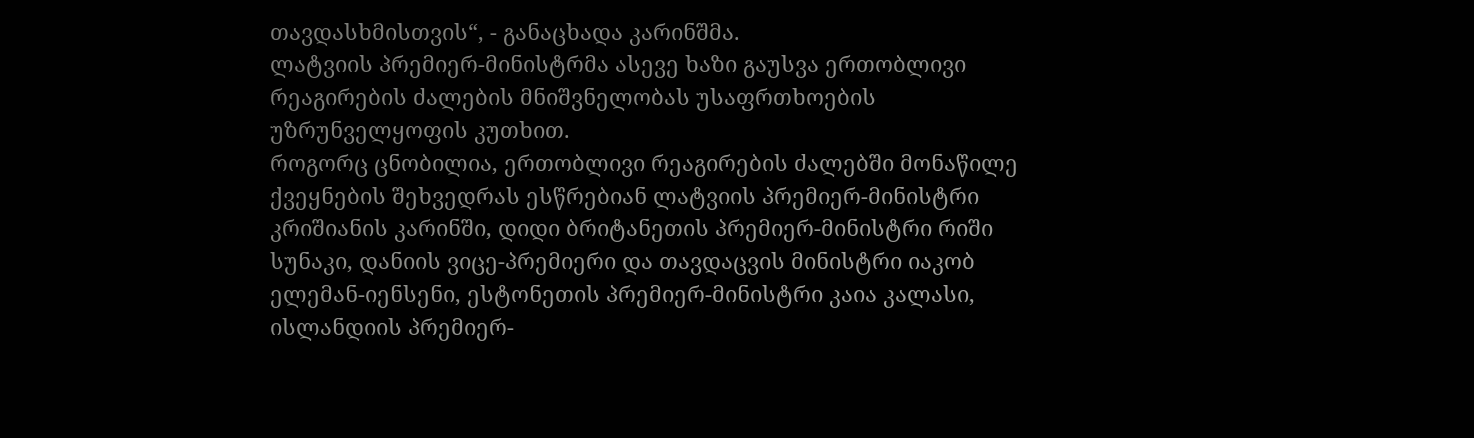თავდასხმისთვის“, - განაცხადა კარინშმა.
ლატვიის პრემიერ-მინისტრმა ასევე ხაზი გაუსვა ერთობლივი რეაგირების ძალების მნიშვნელობას უსაფრთხოების უზრუნველყოფის კუთხით.
როგორც ცნობილია, ერთობლივი რეაგირების ძალებში მონაწილე ქვეყნების შეხვედრას ესწრებიან ლატვიის პრემიერ-მინისტრი კრიშიანის კარინში, დიდი ბრიტანეთის პრემიერ-მინისტრი რიში სუნაკი, დანიის ვიცე-პრემიერი და თავდაცვის მინისტრი იაკობ ელემან-იენსენი, ესტონეთის პრემიერ-მინისტრი კაია კალასი, ისლანდიის პრემიერ-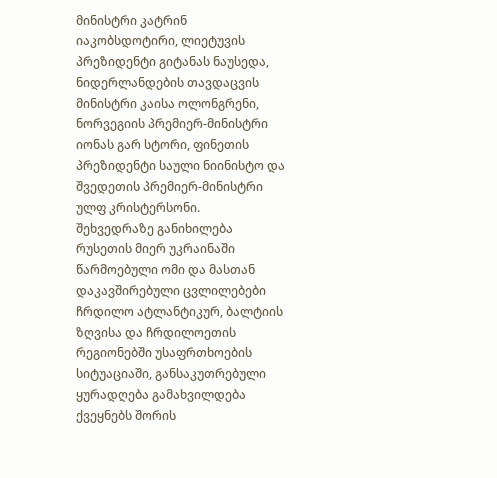მინისტრი კატრინ იაკობსდოტირი, ლიეტუვის პრეზიდენტი გიტანას ნაუსედა, ნიდერლანდების თავდაცვის მინისტრი კაისა ოლონგრენი, ნორვეგიის პრემიერ-მინისტრი იონას გარ სტორი, ფინეთის პრეზიდენტი საული ნიინისტო და შვედეთის პრემიერ-მინისტრი ულფ კრისტერსონი.
შეხვედრაზე განიხილება რუსეთის მიერ უკრაინაში წარმოებული ომი და მასთან დაკავშირებული ცვლილებები ჩრდილო ატლანტიკურ, ბალტიის ზღვისა და ჩრდილოეთის რეგიონებში უსაფრთხოების სიტუაციაში, განსაკუთრებული ყურადღება გამახვილდება ქვეყნებს შორის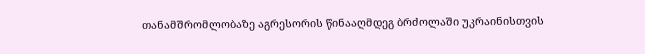თანამშრომლობაზე აგრესორის წინააღმდეგ ბრძოლაში უკრაინისთვის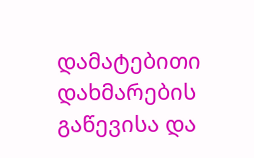დამატებითი დახმარების გაწევისა და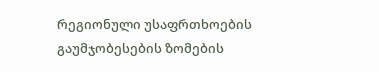რეგიონული უსაფრთხოების გაუმჯობესების ზომების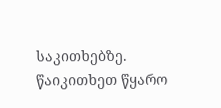საკითხებზე.
წაიკითხეთ წყარო